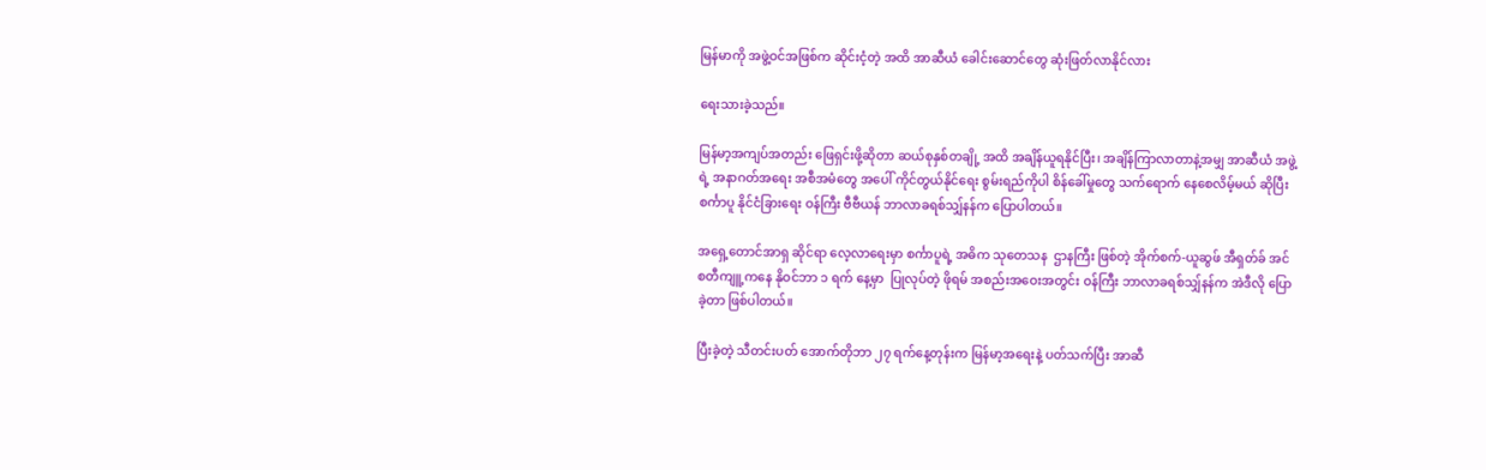မြန်မာကို အဖွဲ့ဝင်အဖြစ်က ဆိုင်းငံ့တဲ့ အထိ အာဆီယံ ခေါင်းဆောင်တွေ ဆုံးဖြတ်လာနိုင်လား

ရေးသားခဲ့သည်။

မြန်မာ့အကျပ်အတည်း ဖြေရှင်းဖို့ဆိုတာ ဆယ်စုနှစ်တချို့ အထိ အချိန်ယူရနိုင်ပြီး၊ အချိန်ကြာလာတာနဲ့အမျှ အာဆီယံ အဖွဲ့ရဲ့ အနာဂတ်အရေး အစီအမံတွေ အပေါ် ကိုင်တွယ်နိုင်ရေး စွမ်းရည်ကိုပါ စိန်ခေါ်မှုတွေ သက်ရောက် နေစေလိမ့်မယ် ဆိုပြီး စင်္ကာပူ နိုင်ငံခြားရေး ဝန်ကြီး ဗီဗီယန် ဘာလာခရစ်သျှ်နန်က ပြောပါတယ်။

အရှေ့တောင်အာရှ ဆိုင်ရာ လေ့လာရေးမှာ စင်္ကာပူရဲ့ အဓိက သုတေသန  ဌာနကြီး ဖြစ်တဲ့ အိုက်စက်-ယူဆွဖ် အီရှတ်ခ် အင်စတီကျူ့ကနေ နိုဝင်ဘာ ၁ ရက် နေ့မှာ  ပြုလုပ်တဲ့ ဖိုရမ် အစည်းအဝေးအတွင်း ဝန်ကြီး ဘာလာခရစ်သျှ်နန်က အဲဒီလို ပြောခဲ့တာ ဖြစ်ပါတယ်။

ပြီးခဲ့တဲ့ သီတင်းပတ် အောက်တိုဘာ ၂၇ ရက်နေ့တုန်းက မြန်မာ့အရေးနဲ့ ပတ်သက်ပြီး အာဆီ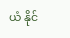ယံ နိုင်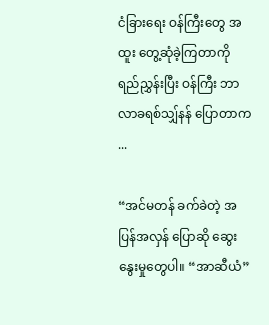ငံခြားရေး ဝန်ကြီးတွေ အထူး တွေ့ဆုံခဲ့ကြတာကို ရည်ညွှန်းပြီး ဝန်ကြီး ဘာလာခရစ်သျှ်နန် ပြောတာက ...

“အင်မတန် ခက်ခဲတဲ့ အပြန်အလှန် ပြောဆို ဆွေးနွေးမှုတွေပါ။ “အာဆီယံ”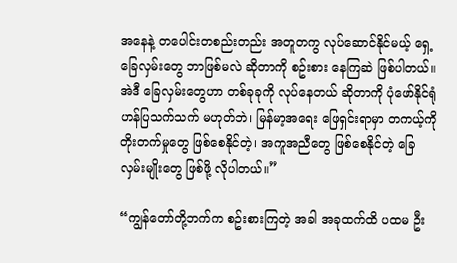အနေနဲ့ တပေါင်းတစည်းတည်း အတူတကွ လုပ်ဆောင်နိုင်မယ့် ရှေ့ခြေလှမ်းတွေ ဘာဖြစ်မလဲ ဆိုတာကို စဥ်းစား နေကြဆဲ ဖြစ်ပါတယ်။ အဲဒီ ခြေလှမ်းတွေဟာ တစ်ခုခုကို လုပ်နေတယ် ဆိုတာကို ပုံဖော်နိုင်ရုံ ဟန်ပြသက်သက် မဟုတ်ဘဲ၊ မြန်မာ့အရေး ဖြေရှင်းရာမှာ တကယ့်ကို တိုးတက်မှုတွေ ဖြစ်စေနိုင်တဲ့၊ အကူအညီတွေ ဖြစ်စေနိုင်တဲ့ ခြေလှမ်းမျိုးတွေ ဖြစ်ဖို့ လိုပါတယ်။”

“ကျွန်တော်တို့ဘက်က စဥ်းစားကြတဲ့ အခါ အခုထက်ထိ ပထမ ဦး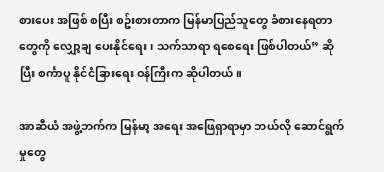စားပေး အဖြစ် စပြီး စဥ်းစားတာက မြန်မာပြည်သူတွေ ခံစားနေရတာတွေကို လျှော့ချ ပေးနိုင်ရေး၊ သက်သာရာ ရစေရေး ဖြစ်ပါတယ်” ဆိုပြီး စင်္ကာပူ နိုင်ငံခြားရေး ဝန်ကြီးက ဆိုပါတယ်။

အာဆီယံ အဖွဲ့ဘက်က မြန်မာ့ အရေး အဖြေရှာရာမှာ ဘယ်လို ဆောင်ရွက်မှုတွေ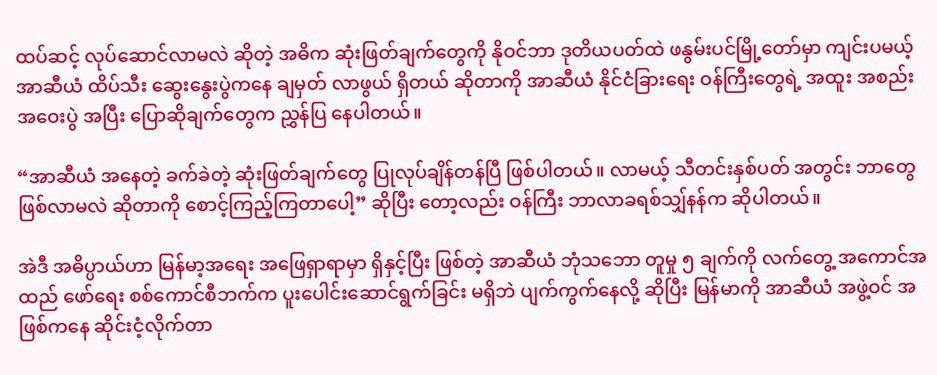ထပ်ဆင့် လုပ်ဆောင်လာမလဲ ဆိုတဲ့ အဓိက ဆုံးဖြတ်ချက်တွေကို နိုဝင်ဘာ ဒုတိယပတ်ထဲ ဖနွမ်းပင်မြို့တော်မှာ ကျင်းပမယ့် အာဆီယံ ထိပ်သီး ဆွေးနွေးပွဲကနေ ချမှတ် လာဖွယ် ရှိတယ် ဆိုတာကို အာဆီယံ နိုင်ငံခြားရေး ဝန်ကြီးတွေရဲ့ အထူး အစည်းအဝေးပွဲ အပြီး ပြောဆိုချက်တွေက ညွှန်ပြ နေပါတယ်။

“အာဆီယံ အနေတဲ့ ခက်ခဲတဲ့ ဆုံးဖြတ်ချက်တွေ ပြုလုပ်ချိန်တန်ပြီ ဖြစ်ပါတယ်။ လာမယ့် သီတင်းနှစ်ပတ် အတွင်း ဘာတွေ ဖြစ်လာမလဲ ဆိုတာကို စောင့်ကြည့်ကြတာပေါ့” ဆိုပြီး တော့လည်း ဝန်ကြီး ဘာလာခရစ်သျှ်နန်က ဆိုပါတယ်။

အဲဒီ အဓိပ္ပာယ်ဟာ မြန်မာ့အရေး အဖြေရှာရာမှာ ရှိနှင့်ပြီး ဖြစ်တဲ့ အာဆီယံ ဘုံသဘော တူမှု ၅ ချက်ကို လက်တွေ့ အကောင်အထည် ဖော်ရေး စစ်ကောင်စီဘက်က ပူးပေါင်းဆောင်ရွက်ခြင်း မရှိဘဲ ပျက်ကွက်နေလို့ ဆိုပြီး မြန်မာကို အာဆီယံ အဖွဲ့ဝင် အဖြစ်ကနေ ဆိုင်းငံ့လိုက်တာ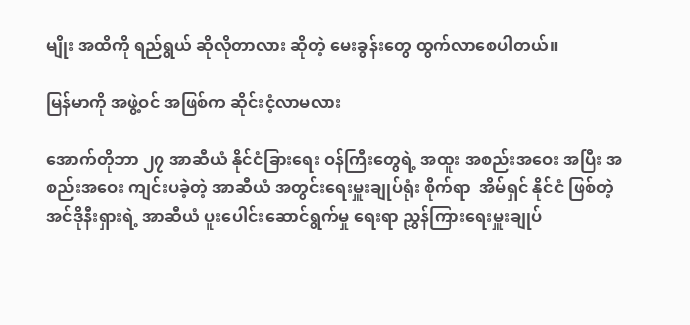မျိုး အထိကို ရည်ရွယ် ဆိုလိုတာလား ဆိုတဲ့ မေးခွန်းတွေ ထွက်လာစေပါတယ်။

မြန်မာကို အဖွဲ့ဝင် အဖြစ်က ဆိုင်းငံ့လာမလား

အောက်တိုဘာ ၂၇ အာဆီယံ နိုင်ငံခြားရေး ဝန်ကြီးတွေရဲ့ အထူး အစည်းအဝေး အပြီး အစည်းအဝေး ကျင်းပခဲ့တဲ့ အာဆီယံ အတွင်းရေးမှူးချုပ်ရုံး စိုက်ရာ  အိမ်ရှင် နိုင်ငံ ဖြစ်တဲ့ အင်ဒိုနီးရှားရဲ့ အာဆီယံ ပူးပေါင်းဆောင်ရွက်မှု ရေးရာ ညွှန်ကြားရေးမှူးချုပ်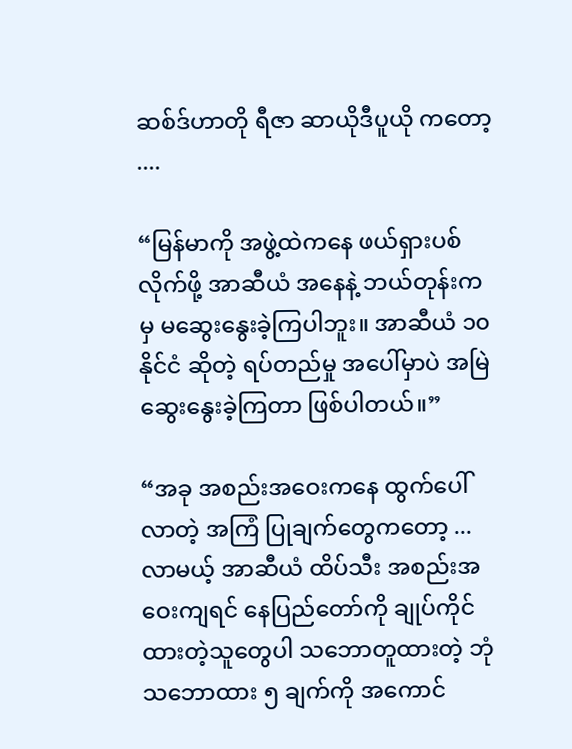ဆစ်ဒ်ဟာတို ရီဇာ ဆာယိုဒီပူယို ကတော့ ....

“မြန်မာကို အဖွဲ့ထဲကနေ ဖယ်ရှားပစ်လိုက်ဖို့ အာဆီယံ အနေနဲ့ ဘယ်တုန်းကမှ မဆွေးနွေးခဲ့ကြပါဘူး။ အာဆီယံ ၁၀ နိုင်ငံ ဆိုတဲ့ ရပ်တည်မှု အပေါ်မှာပဲ အမြဲ ဆွေးနွေးခဲ့ကြတာ ဖြစ်ပါတယ်။”

“အခု အစည်းအဝေးကနေ ထွက်ပေါ်လာတဲ့ အကြံ ပြုချက်တွေကတော့ ... လာမယ့် အာဆီယံ ထိပ်သီး အစည်းအဝေးကျရင် နေပြည်တော်ကို ချုပ်ကိုင်ထားတဲ့သူတွေပါ သဘောတူထားတဲ့ ဘုံ သဘောထား ၅ ချက်ကို အကောင်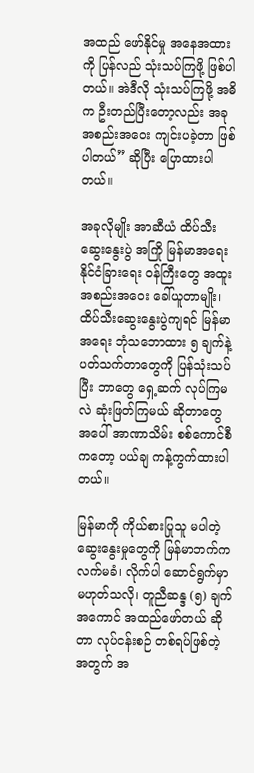အထည် ဖော်နိုင်မှု အနေအထားကို ပြန်လည် သုံးသပ်ကြဖို့ ဖြစ်ပါတယ်။ အဲဒီလို သုံးသပ်ကြဖို့ အဓိက ဦးတည်ပြီးတော့လည်း အခု အစည်းအဝေး ကျင်းပခဲ့တာ ဖြစ်ပါတယ်” ဆိုပြီး ပြောထားပါတယ်။

အခုလိုမျိုး အာဆီယံ ထိပ်သီးဆွေးနွေးပွဲ အကြို မြန်မာအရေး နိုင်ငံခြားရေး ဝန်ကြီးတွေ အထူး အစည်းအဝေး ခေါ်ယူတာမျိုး၊ ထိပ်သီးဆွေးနွေးပွဲကျရင် မြန်မာအရေး ဘုံသဘောထား ၅ ချက်နဲ့ ပတ်သက်တာတွေကို ပြန်သုံးသပ်ပြီး ဘာတွေ ရှေ့ဆက် လုပ်ကြမလဲ ဆုံးဖြတ်ကြမယ် ဆိုတာတွေ အပေါ် အာဏာသိမ်း စစ်ကောင်စီကတော့ ပယ်ချ ကန့်ကွက်ထားပါတယ်။

မြန်မာကို ကိုယ်စားပြုသူ မပါတဲ့ ဆွေးနွေးမှုတွေကို မြန်မာဘက်က လက်မခံ၊ လိုက်ပါ ဆောင်ရွက်မှာ မဟုတ်သလို၊ တူညီဆန္ဒ (၅) ချက်  အကောင် အထည်ဖော်တယ် ဆိုတာ လုပ်ငန်းစဉ် တစ်ရပ်ဖြစ်တဲ့ အတွက် အ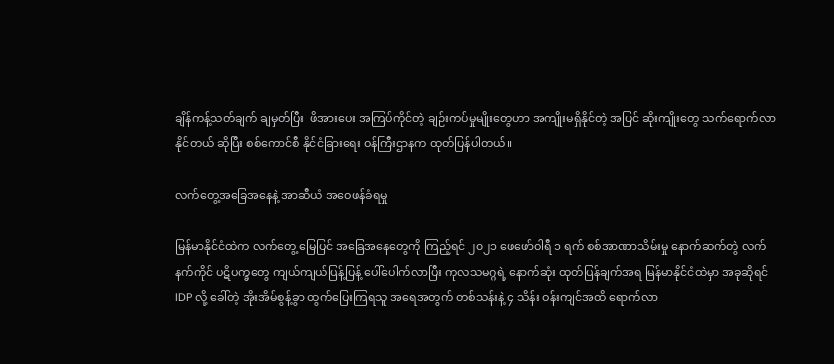ချိန်ကန့်သတ်ချက် ချမှတ်ပြီး  ဖိအားပေး အကြပ်ကိုင်တဲ့ ချဉ်းကပ်မှုမျိုးတွေဟာ အကျိုးမရှိနိုင်တဲ့ အပြင် ဆိုးကျိုးတွေ သက်ရောက်လာနိုင်တယ် ဆိုပြီး စစ်ကောင်စီ နိုင်ငံခြားရေး ဝန်ကြီးဌာနက ထုတ်ပြန်ပါတယ်။

လက်တွေ့အခြေအနေနဲ့ အာဆီယံ အဝေဖန်ခံရမှု

မြန်မာနိုင်ငံထဲက လက်တွေ့ မြေပြင် အခြေအနေတွေကို ကြည့်ရင် ၂၀၂၁ ဖေဖော်ဝါရီ ၁ ရက် စစ်အာဏာသိမ်းမှု နောက်ဆက်တွဲ လက်နက်ကိုင် ပဋိပက္ခတွေ ကျယ်ကျယ်ပြန့်ပြန့် ပေါ်ပေါက်လာပြီး ကုလသမဂ္ဂရဲ့ နောက်ဆုံး ထုတ်ပြန်ချက်အရ မြန်မာနိုင်ငံထဲမှာ အခုဆိုရင် IDP လို့ ခေါ်တဲ့ အိုးအိမ်စွန့်ခွာ ထွက်ပြေးကြရသူ အရေအတွက် တစ်သန်းနဲ့ ၄ သိန်း ဝန်းကျင်အထိ ရောက်လာ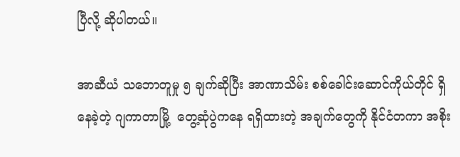ပြီလို့ ဆိုပါတယ်။

အာဆီယံ သဘောတူမှု ၅ ချက်ဆိုပြီး အာဏာသိမ်း စစ်ခေါင်းဆောင်ကိုယ်တိုင် ရှိနေခဲ့တဲ့ ဂျကာတာမြို့  တွေ့ဆုံပွဲကနေ ရရှိထားတဲ့ အချက်တွေကို နိုင်ငံတကာ အစိုး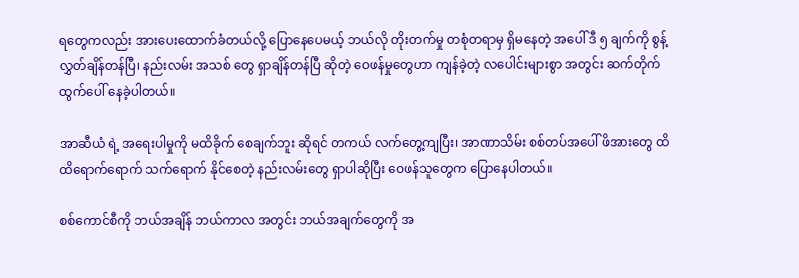ရတွေကလည်း အားပေးထောက်ခံတယ်လို့ ပြောနေပေမယ့် ဘယ်လို တိုးတက်မှု တစုံတရာမှ ရှိမနေတဲ့ အပေါ် ဒီ ၅ ချက်ကို စွန့်လွှတ်ချိန်တန်ပြီ၊ နည်းလမ်း အသစ် တွေ ရှာချိန်တန်ပြီ ဆိုတဲ့ ဝေဖန်မှုတွေဟာ ကျန်ခဲ့တဲ့ လပေါင်းများစွာ အတွင်း ဆက်တိုက် ထွက်ပေါ် နေခဲ့ပါတယ်။

အာဆီယံ ရဲ့ အရေးပါမှုကို မထိခိုက် စေချက်ဘူး ဆိုရင် တကယ် လက်တွေ့ကျပြီး၊ အာဏာသိမ်း စစ်တပ်အပေါ် ဖိအားတွေ ထိထိရောက်ရောက် သက်ရောက် နိုင်စေတဲ့ နည်းလမ်းတွေ ရှာပါဆိုပြီး ဝေဖန်သူတွေက ပြောနေပါတယ်။

စစ်ကောင်စီကို ဘယ်အချိန် ဘယ်ကာလ အတွင်း ဘယ်အချက်တွေကို အ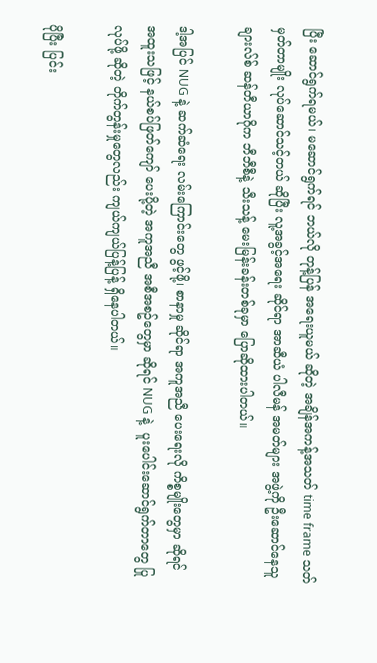ပြီး ဆောင်ရွက်ရမယ်၊ မဆောင်ရွက်ရင် ဘယ်လို တုန့်ပြန် အရေးယူမယ် ဆိုတဲ့ အချိန်အကန့်အသတ် time frame သတ်မှတ်တာမျိုး လုပ်ဆောင်သင့်တယ် ဆိုပြီး လူ့အခွင့်အရေး ဆိုင်ရာ အာဆီယံ ပါလီမန် အမတ်များ အဖွဲ့ကို ဦးဆောင်နေသူ ချားလ်စ် ဆန်တီယာဂိုက ဘီဘီစီနဲ့ သီးသန့် မေးမြန်းခန်းတစ်ခုမှာ ပြောဆိုထားပါတယ်။

ဒါ့အပြင် NUG နဲ့ ဆက်ဆံရေး လမ်းကြောင်းတွေ ဖွင့်ဖို့၊ စာနာမှု ဆိုင်ရာ အကူအညီ ပေးရေးလို ကိစ္စမျိုးတွေမှာ ဆိုရင် အထူးသဖြင့် နယ်စပ်ဖြတ်ကျော် ပေးပို့တဲ့ အကူအညီ အစီအစဥ်တွေမှာ ဆိုရင် NUG နဲ့  ပူးပေါင်းဆောင်ရွက်တာတွေ ပြုလုပ်ဖို့ ဆိုတဲ့ တိုက်တွန်းမှုတွေလည်း ကျယ်ကျယ်ပြန့်ပြန့် ရှိနေပါတယ်။

ပိုပြီး ပြင်း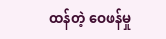ထန်တဲ့ ဝေဖန်မှု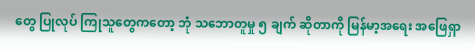တွေ ပြုလုပ် ကြုသူတွေကတော့ ဘုံ သဘောတူမှု ၅ ချက် ဆိုတာကို မြန်မာ့အရေး အဖြေရှာ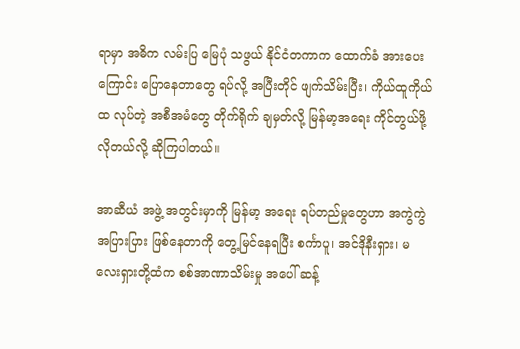ရာမှာ အဓိက လမ်းပြ မြေပုံ သဖွယ် နိုင်ငံတကာက ထောက်ခံ အားပေးကြောင်း ပြောနေတာတွေ ရပ်လို့ အပြီးတိုင် ဖျက်သိမ်းပြီး၊ ကိုယ်ထူကိုယ်ထ လုပ်တဲ့ အစီအမံတွေ တိုက်ရိုက် ချမှတ်လို့ မြန်မာ့အရေး ကိုင်တွယ်ဖို့ လိုတယ်လို့ ဆိုကြပါတယ်။

အာဆီယံ အဖွဲ့ အတွင်းမှာကို မြန်မာ့ အရေး ရပ်တည်မှုတွေဟာ အကွဲကွဲအပြားပြား ဖြစ်နေတာကို တွေ့မြင်နေရပြီး စင်္ကာပူ၊ အင်ဒိုနီးရှား၊ မလေးရှားတို့ထံက စစ်အာဏာသိမ်းမှု အပေါ် ဆန့်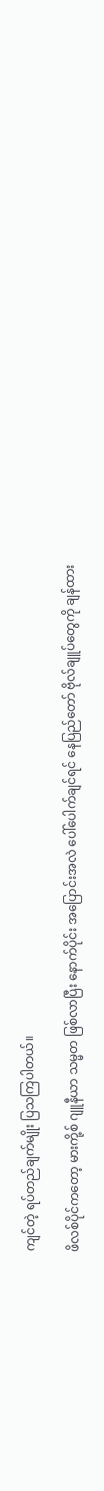ကျင်တဲ့ ရပ်တည်ချက်မျိုး ပြသကြပါတယ်။

ဖိလစ်ပိုင်ကတော့ မားကို့စ် ဂျူနီယာ သမ္မတ ဖြစ်လာပြီး နောက်ပိုင်း အပြောင်းအလဲ ပေါ်ပေါက်ချင်ရင် နေပြည်တော် ဗိုလ်ချူပ်တွေကို ချန်ထား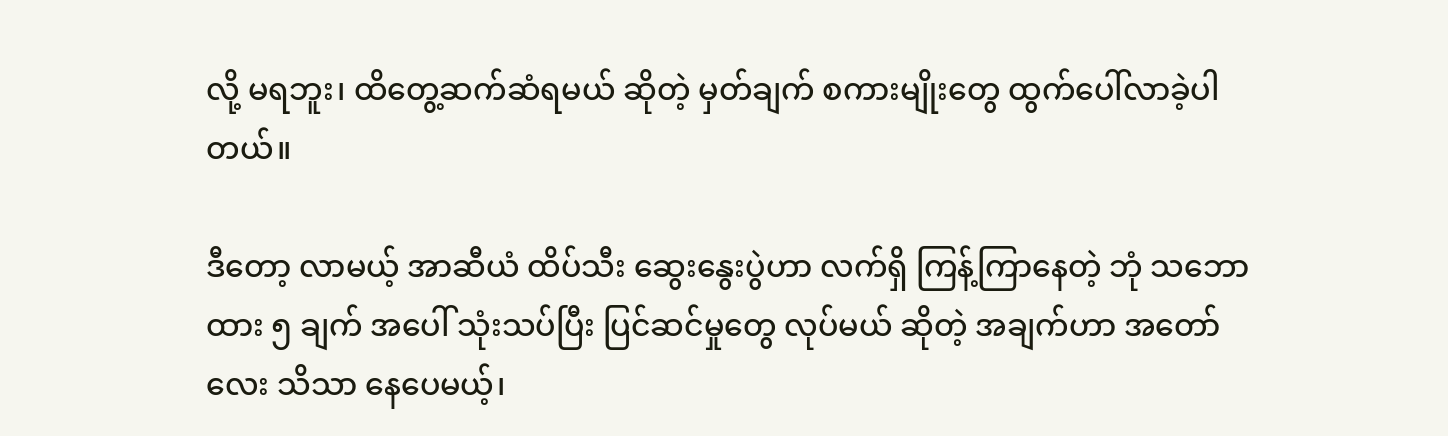လို့ မရဘူး၊ ထိတွေ့ဆက်ဆံရမယ် ဆိုတဲ့ မှတ်ချက် စကားမျိုးတွေ ထွက်ပေါ်လာခဲ့ပါတယ်။

ဒီတော့ လာမယ့် အာဆီယံ ထိပ်သီး ဆွေးနွေးပွဲဟာ လက်ရှိ ကြန့်ကြာနေတဲ့ ဘုံ သဘောထား ၅ ချက် အပေါ် သုံးသပ်ပြီး ပြင်ဆင်မှုတွေ လုပ်မယ် ဆိုတဲ့ အချက်ဟာ အတော်လေး သိသာ နေပေမယ့်၊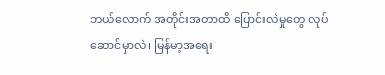ဘယ်လောက် အတိုင်းအတာထိ ပြောင်းလဲမှုတွေ လုပ်ဆောင်မှာလဲ၊ မြန်မာ့အရေး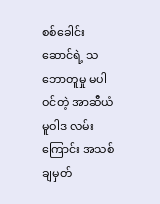စစ်ခေါင်းဆောင်ရဲ့ သဘောတူမှု မပါဝင်တဲ့ အာဆီယံမူဝါဒ လမ်းကြောင်း အသစ် ချမှတ်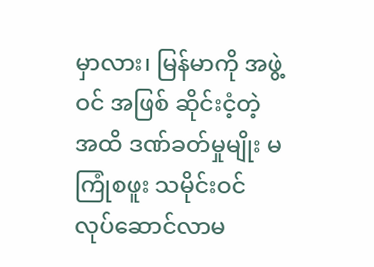မှာလား၊ မြန်မာကို အဖွဲ့ဝင် အဖြစ် ဆိုင်းငံ့တဲ့ အထိ ဒဏ်ခတ်မှုမျိုး မကြုံစဖူး သမိုင်းဝင် လုပ်ဆောင်လာမ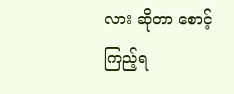လား ဆိုတာ စောင့်ကြည့်ရ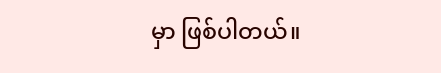မှာ ဖြစ်ပါတယ်။